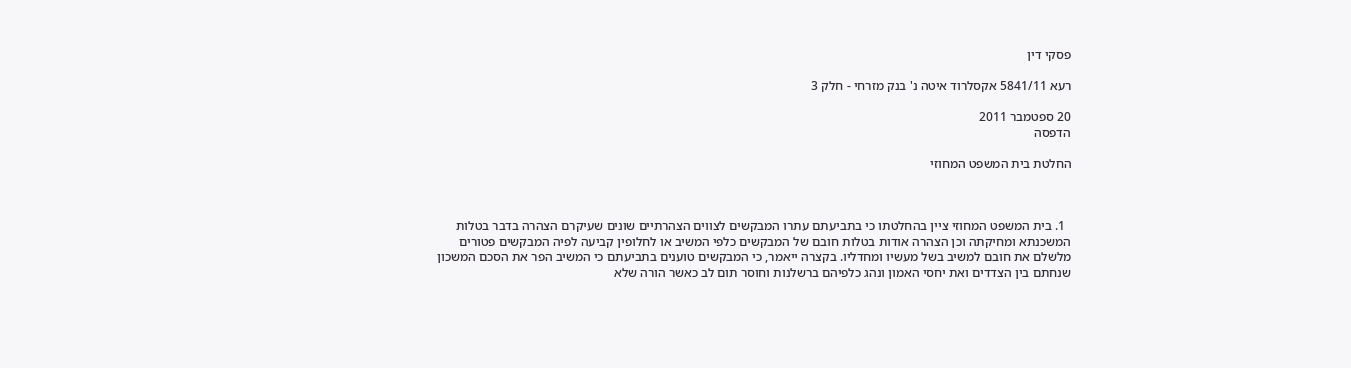פסקי דין

רעא 5841/11 אקסלרוד איטה נ' בנק מזרחי - חלק 3

20 ספטמבר 2011
הדפסה

החלטת בית המשפט המחוזי



  1. בית המשפט המחוזי ציין בהחלטתו כי בתביעתם עתרו המבקשים לצווים הצהרתיים שונים שעיקרם הצהרה בדבר בטלות המשכנתא ומחיקתה וכן הצהרה אודות בטלות חובם של המבקשים כלפי המשיב או לחלופין קביעה לפיה המבקשים פטורים מלשלם את חובם למשיב בשל מעשיו ומחדליו. בקצרה ייאמר, כי המבקשים טוענים בתביעתם כי המשיב הפר את הסכם המשכון שנחתם בין הצדדים ואת יחסי האמון ונהג כלפיהם ברשלנות וחוסר תום לב כאשר הורה שלא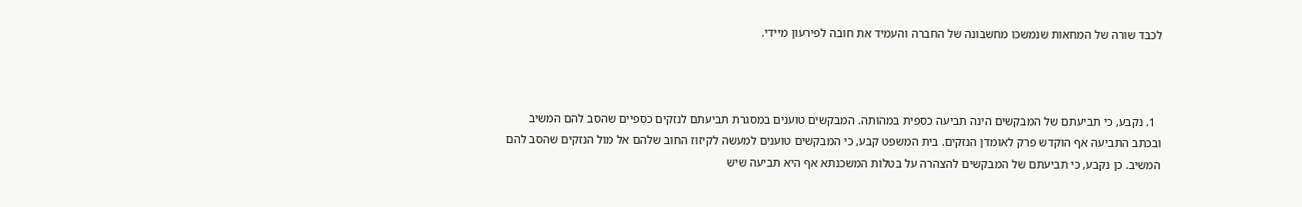לכבד שורה של המחאות שנמשכו מחשבונה של החברה והעמיד את חובה לפירעון מיידי.



  1. נקבע, כי תביעתם של המבקשים הינה תביעה כספית במהותה. המבקשים טוענים במסגרת תביעתם לנזקים כספיים שהסב להם המשיב ובכתב התביעה אף הוקדש פרק לאומדן הנזקים. בית המשפט קבע, כי המבקשים טוענים למעשה לקיזוז החוב שלהם אל מול הנזקים שהסב להם המשיב. כן נקבע, כי תביעתם של המבקשים להצהרה על בטלות המשכנתא אף היא תביעה שיש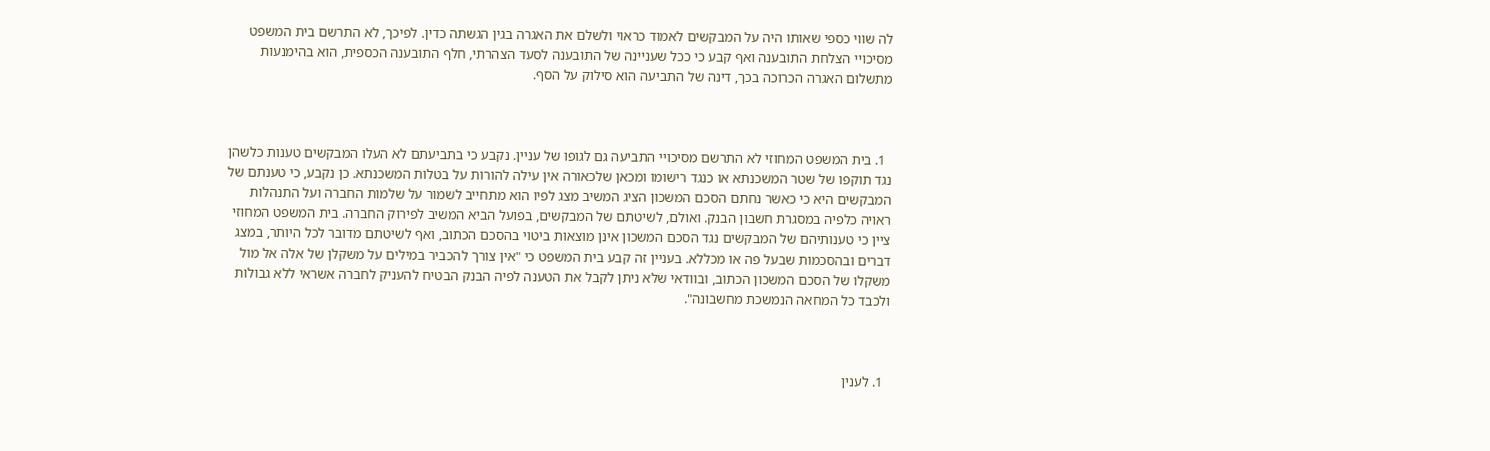לה שווי כספי שאותו היה על המבקשים לאמוד כראוי ולשלם את האגרה בגין הגשתה כדין. לפיכך, לא התרשם בית המשפט מסיכויי הצלחת התובענה ואף קבע כי ככל שעניינה של התובענה לסעד הצהרתי, חלף התובענה הכספית, הוא בהימנעות מתשלום האגרה הכרוכה בכך, דינה של התביעה הוא סילוק על הסף.



  1. בית המשפט המחוזי לא התרשם מסיכויי התביעה גם לגופו של עניין. נקבע כי בתביעתם לא העלו המבקשים טענות כלשהן נגד תוקפו של שטר המשכנתא או כנגד רישומו ומכאן שלכאורה אין עילה להורות על בטלות המשכנתא. כן נקבע, כי טענתם של המבקשים היא כי כאשר נחתם הסכם המשכון הציג המשיב מצג לפיו הוא מתחייב לשמור על שלמות החברה ועל התנהלות ראויה כלפיה במסגרת חשבון הבנק. ואולם, לשיטתם של המבקשים, בפועל הביא המשיב לפירוק החברה. בית המשפט המחוזי ציין כי טענותיהם של המבקשים נגד הסכם המשכון אינן מוצאות ביטוי בהסכם הכתוב, ואף לשיטתם מדובר לכל היותר, במצג דברים ובהסכמות שבעל פה או מכללא. בעניין זה קבע בית המשפט כי "אין צורך להכביר במילים על משקלן של אלה אל מול משקלו של הסכם המשכון הכתוב, ובוודאי שלא ניתן לקבל את הטענה לפיה הבנק הבטיח להעניק לחברה אשראי ללא גבולות ולכבד כל המחאה הנמשכת מחשבונה".



  1. לענין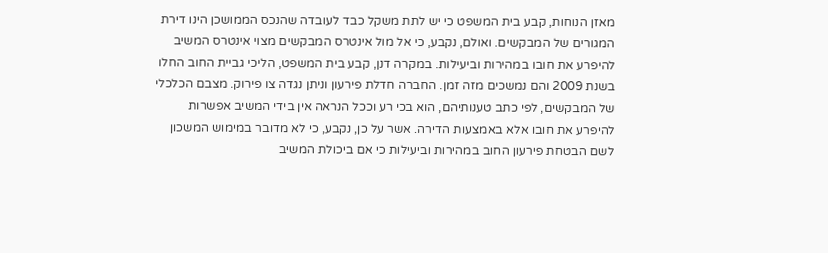מאזן הנוחות, קבע בית המשפט כי יש לתת משקל כבד לעובדה שהנכס הממושכן הינו דירת המגורים של המבקשים. ואולם, נקבע, כי אל מול אינטרס המבקשים מצוי אינטרס המשיב להיפרע את חובו במהירות וביעילות. במקרה דנן, קבע בית המשפט, הליכי גביית החוב החלו בשנת 2009 והם נמשכים מזה זמן. החברה חדלת פירעון וניתן נגדה צו פירוק. מצבם הכלכלי של המבקשים, לפי כתב טענותיהם, הוא בכי רע וככל הנראה אין בידי המשיב אפשרות להיפרע את חובו אלא באמצעות הדירה. אשר על כן, נקבע, כי לא מדובר במימוש המשכון לשם הבטחת פירעון החוב במהירות וביעילות כי אם ביכולת המשיב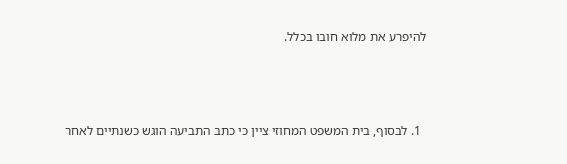להיפרע את מלוא חובו בכלל.



  1. לבסוף, בית המשפט המחוזי ציין כי כתב התביעה הוגש כשנתיים לאחר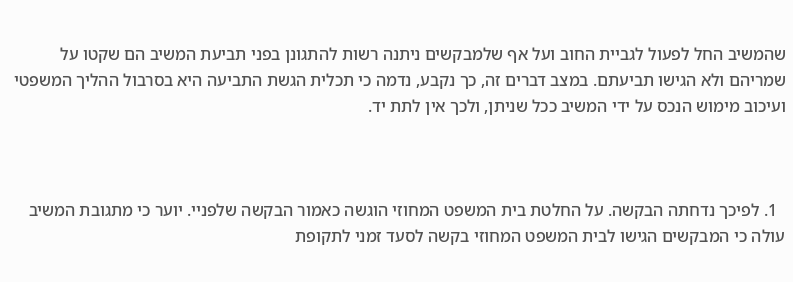שהמשיב החל לפעול לגביית החוב ועל אף שלמבקשים ניתנה רשות להתגונן בפני תביעת המשיב הם שקטו על שמריהם ולא הגישו תביעתם. במצב דברים זה, כך נקבע, נדמה כי תכלית הגשת התביעה היא בסרבול ההליך המשפטי ועיכוב מימוש הנכס על ידי המשיב ככל שניתן, ולכך אין לתת יד.



  1. לפיכך נדחתה הבקשה. על החלטת בית המשפט המחוזי הוגשה כאמור הבקשה שלפניי. יוער כי מתגובת המשיב עולה כי המבקשים הגישו לבית המשפט המחוזי בקשה לסעד זמני לתקופת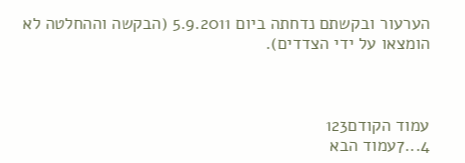הערעור ובקשתם נדחתה ביום 5.9.2011 (הבקשה וההחלטה לא הומצאו על ידי הצדדים).



עמוד הקודם123
4...7עמוד הבא